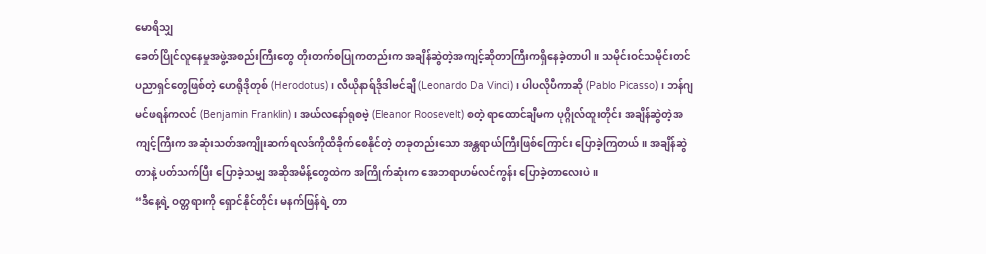မောရိသျှ
ခေတ်ပြိုင်လူနေမှုအဖွဲ့အစည်းကြီးတွေ တိုးတက်စပြုကတည်းက အချိန်ဆွဲတဲ့အကျင့်ဆိုတာကြီးကရှိနေခဲ့တာပါ။ သမိုင်းဝင်သမိုင်းတင်ပညာရှင်တွေဖြစ်တဲ့ ဟေရိုဒိုတုစ် (Herodotus)၊ လီယိုနာရ်ဒိုဒါဗင်ချီ (Leonardo Da Vinci)၊ ပါပလိုပီကာဆို (Pablo Picasso)၊ ဘန်ဂျမင်ဖရန်ကလင် (Benjamin Franklin)၊ အယ်လနော်ရုစဗဲ့ (Eleanor Roosevelt) စတဲ့ ရာထောင်ချီမက ပုဂ္ဂိုလ်ထူးတိုင်း အချိန်ဆွဲတဲ့အကျင့်ကြီးက အဆုံးသတ်အကျိုးဆက်ရလဒ်ကိုထိခိုက်စေနိုင်တဲ့ တခုတည်းသော အန္တရာယ်ကြီးဖြစ်ကြောင်း ပြောခဲ့ကြတယ်။ အချိန်ဆွဲတာနဲ့ ပတ်သက်ပြီး ပြောခဲ့သမျှ အဆိုအမိန့်တွေထဲက အကြိုက်ဆုံးက အေဘရာဟမ်လင်ကွန်း ပြောခဲ့တာလေးပဲ။
“ဒီနေ့ရဲ့ ဝတ္တရားကို ရှောင်နိုင်တိုင်း မနက်ဖြန်ရဲ့ တာ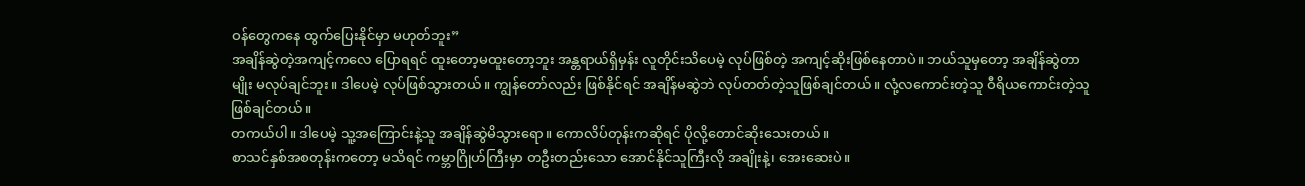ဝန်တွေကနေ ထွက်ပြေးနိုင်မှာ မဟုတ်ဘူး”
အချိန်ဆွဲတဲ့အကျင့်ကလေ ပြောရရင် ထူးတော့မထူးတော့ဘူး အန္တရာယ်ရှိမှန်း လူတိုင်းသိပေမဲ့ လုပ်ဖြစ်တဲ့ အကျင့်ဆိုးဖြစ်နေတာပဲ။ ဘယ်သူမှတော့ အချိန်ဆွဲတာမျိုး မလုပ်ချင်ဘူး။ ဒါပေမဲ့ လုပ်ဖြစ်သွားတယ်။ ကျွန်တော်လည်း ဖြစ်နိုင်ရင် အချိန်မဆွဲဘဲ လုပ်တတ်တဲ့သူဖြစ်ချင်တယ်။ လုံ့လကောင်းတဲ့သူ ဝီရိယကောင်းတဲ့သူ ဖြစ်ချင်တယ်။
တကယ်ပါ။ ဒါပေမဲ့ သူ့အကြောင်းနဲ့သူ အချိန်ဆွဲမိသွားရော။ ကောလိပ်တုန်းကဆိုရင် ပိုလို့တောင်ဆိုးသေးတယ်။
စာသင်နှစ်အစတုန်းကတော့ မသိရင် ကမ္ဘာဂြိုဟ်ကြီးမှာ တဦးတည်းသော အောင်နိုင်သူကြီးလို အချိုးနဲ့၊ အေးဆေးပဲ။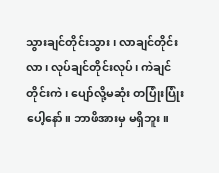သွားချင်တိုင်းသွား၊ လာချင်တိုင်းလာ၊ လုပ်ချင်တိုင်းလုပ်၊ ကဲချင်တိုင်းကဲ၊ ပျော်လို့မဆုံး တပြုံးပြုံးပေါ့နော်။ ဘာဖိအားမှ မရှိဘူး။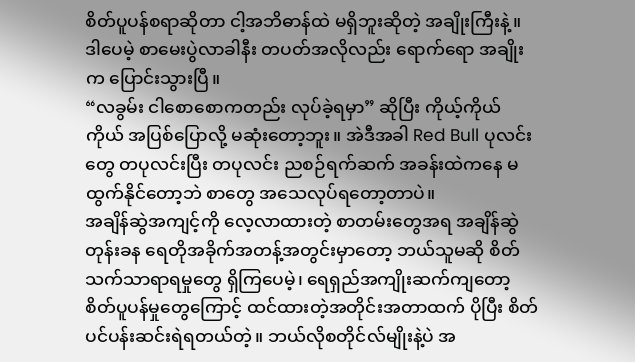စိတ်ပူပန်စရာဆိုတာ ငါ့အဘိဓာန်ထဲ မရှိဘူးဆိုတဲ့ အချိုးကြီးနဲ့။ ဒါပေမဲ့ စာမေးပွဲလာခါနီး တပတ်အလိုလည်း ရောက်ရော အချိုးက ပြောင်းသွားပြီ။
“လခွမ်း ငါစောစောကတည်း လုပ်ခဲ့ရမှာ” ဆိုပြီး ကိုယ့်ကိုယ်ကိုယ် အပြစ်ပြောလို့ မဆုံးတော့ဘူး။ အဲဒီအခါ Red Bull ပုလင်းတွေ တပုလင်းပြီး တပုလင်း ညစဉ်ရက်ဆက် အခန်းထဲကနေ မထွက်နိုင်တော့ဘဲ စာတွေ အသေလုပ်ရတော့တာပဲ။
အချိန်ဆွဲအကျင့်ကို လေ့လာထားတဲ့ စာတမ်းတွေအရ အချိန်ဆွဲတုန်းခန ရေတိုအခိုက်အတန့်အတွင်းမှာတော့ ဘယ်သူမဆို စိတ်သက်သာရာရမှုတွေ ရှိကြပေမဲ့၊ ရေရှည်အကျိုးဆက်ကျတော့ စိတ်ပူပန်မှုတွေကြောင့် ထင်ထားတဲ့အတိုင်းအတာထက် ပိုပြီး စိတ်ပင်ပန်းဆင်းရဲရတယ်တဲ့။ ဘယ်လိုစတိုင်လ်မျိုးနဲ့ပဲ အ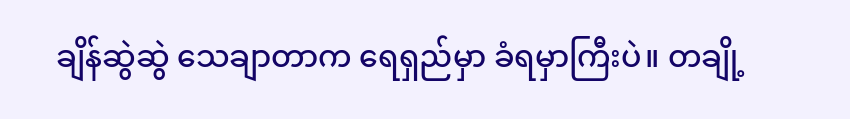ချိန်ဆွဲဆွဲ သေချာတာက ရေရှည်မှာ ခံရမှာကြီးပဲ။ တချို့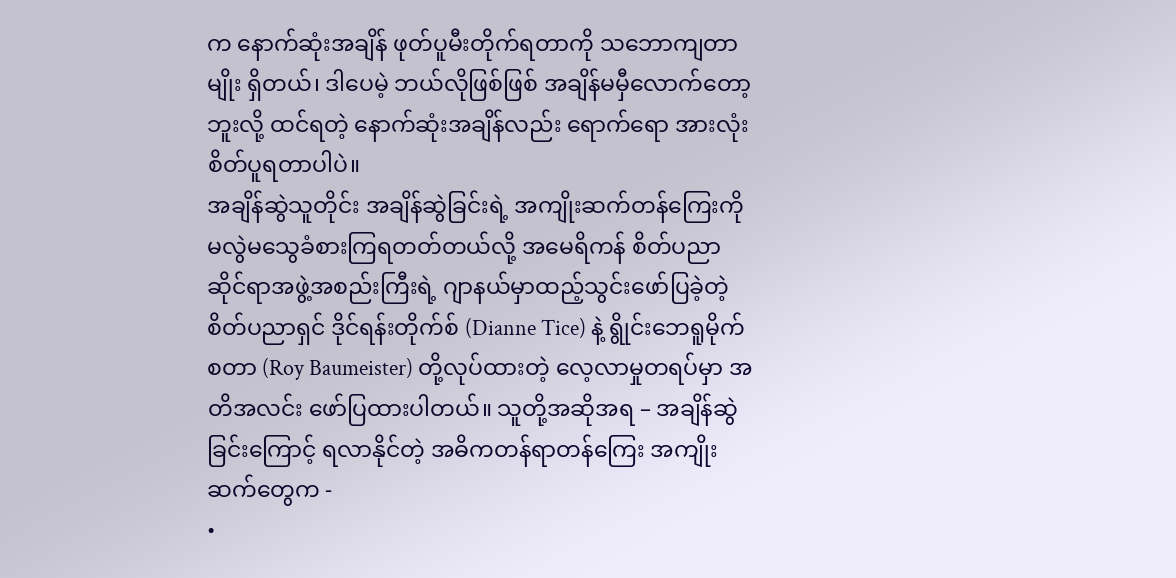က နောက်ဆုံးအချိန် ဖုတ်ပူမီးတိုက်ရတာကို သဘောကျတာမျိုး ရှိတယ်၊ ဒါပေမဲ့ ဘယ်လိုဖြစ်ဖြစ် အချိန်မမှီလောက်တော့ဘူးလို့ ထင်ရတဲ့ နောက်ဆုံးအချိန်လည်း ရောက်ရော အားလုံးစိတ်ပူရတာပါပဲ။
အချိန်ဆွဲသူတိုင်း အချိန်ဆွဲခြင်းရဲ့ အကျိုးဆက်တန်ကြေးကို မလွဲမသွေခံစားကြရတတ်တယ်လို့ အမေရိကန် စိတ်ပညာဆိုင်ရာအဖွဲ့အစည်းကြီးရဲ့ ဂျာနယ်မှာထည့်သွင်းဖော်ပြခဲ့တဲ့ စိတ်ပညာရှင် ဒိုင်ရန်းတိုက်စ် (Dianne Tice) နဲ့ ရွိုင်းဘေရူမိုက်စတာ (Roy Baumeister) တို့လုပ်ထားတဲ့ လေ့လာမှုတရပ်မှာ အတိအလင်း ဖော်ပြထားပါတယ်။ သူတို့အဆိုအရ – အချိန်ဆွဲခြင်းကြောင့် ရလာနိုင်တဲ့ အဓိကတန်ရာတန်ကြေး အကျိုးဆက်တွေက -
•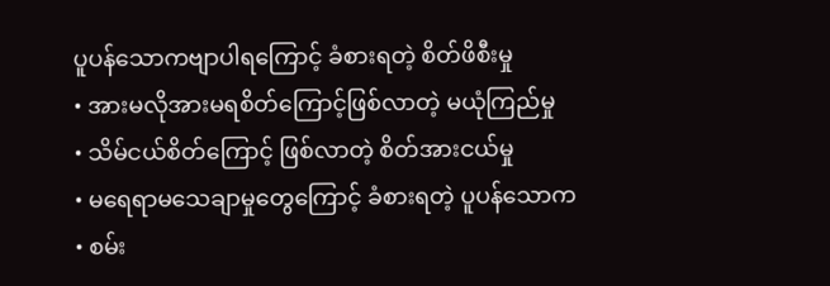ပူပန်သောကဗျာပါရကြောင့် ခံစားရတဲ့ စိတ်ဖိစီးမှု
• အားမလိုအားမရစိတ်ကြောင့်ဖြစ်လာတဲ့ မယုံကြည်မှု
• သိမ်ငယ်စိတ်ကြောင့် ဖြစ်လာတဲ့ စိတ်အားငယ်မှု
• မရေရာမသေချာမှုတွေကြောင့် ခံစားရတဲ့ ပူပန်သောက
• စမ်း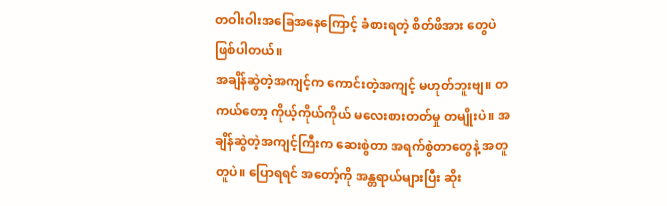တဝါးဝါးအခြေအနေကြောင့် ခံစားရတဲ့ စိတ်ဖိအား တွေပဲဖြစ်ပါတယ်။
အချိန်ဆွဲတဲ့အကျင့်က ကောင်းတဲ့အကျင့် မဟုတ်ဘူးဗျ။ တကယ်တော့ ကိုယ့်ကိုယ်ကိုယ် မလေးစားတတ်မှု တမျိုးပဲ။ အချိန်ဆွဲတဲ့အကျင့်ကြီးက ဆေးစွဲတာ အရက်စွဲတာတွေနဲ့ အတူတူပဲ။ ပြောရရင် အတော့်ကို အန္တရာယ်များပြီး ဆိုး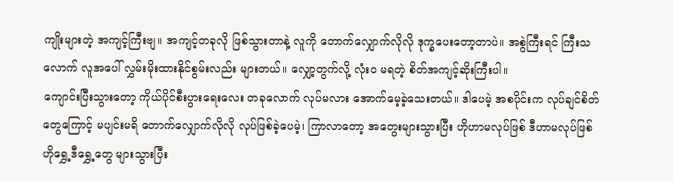ကျိုးများတဲ့ အကျင့်ကြီးဗျ။ အကျင့်တခုလို ဖြစ်သွားတာနဲ့ လူကို တောက်လျှောက်လိုလို ဒုက္ခပေးတော့တာပဲ။ အစွဲကြီးရင် ကြီးသလောက် လူအပေါ် လွှမ်းမိုးထားနိုင်စွမ်းလည်း များတယ်။ လျှော့တွက်လို့ လုံးဝ မရတဲ့ စိတ်အကျင့်ဆိုးကြီးပါ။
ကျောင်းပြီးသွားတော့ ကိုယ်ပိုင်စီးပွားရေးလေး တခုလောက် လုပ်မလား အောက်မေ့ခဲ့သေးတယ်။ ဒါပေမဲ့ အစပိုင်းက လုပ်ချင်စိတ်တွေကြောင့် မပျင်းမရိ တောက်လျှောက်လိုလို လုပ်ဖြစ်ခဲ့ပေမဲ့၊ ကြာလာတော့ အတွေးများသွားပြီး ဟိုဟာမလုပ်ဖြစ် ဒီဟာမလုပ်ဖြစ် ဟိုရွှေ့ဒီရွှေ့တွေ များသွားပြီး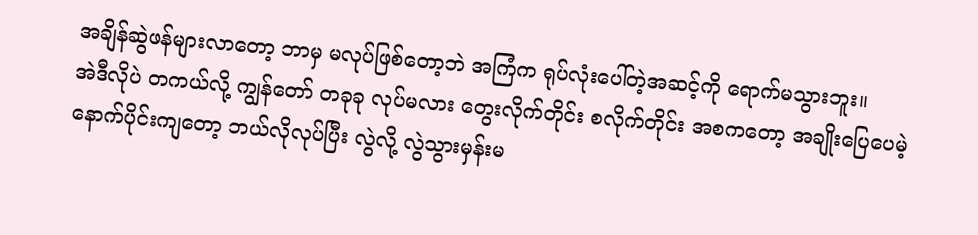အချိန်ဆွဲဖန်များလာတော့ ဘာမှ မလုပ်ဖြစ်တော့ဘဲ အကြံက ရုပ်လုံးပေါ်တဲ့အဆင့်ကို ရောက်မသွားဘူး။
အဲဒီလိုပဲ တကယ်လို့ ကျွန်တော် တခုခု လုပ်မလား တွေးလိုက်တိုင်း စလိုက်တိုင်း အစကတော့ အချိုးပြေပေမဲ့ နောက်ပိုင်းကျတော့ ဘယ်လိုလုပ်ပြီး လွဲလို့ လွဲသွားမှန်းမ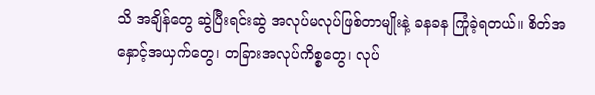သိ အချိန်တွေ ဆွဲပြီးရင်းဆွဲ အလုပ်မလုပ်ဖြစ်တာမျိုးနဲ့ ခနခန ကြုံခဲ့ရတယ်။ စိတ်အနှောင့်အယှက်တွေ၊ တခြားအလုပ်ကိစ္စတွေ၊ လုပ်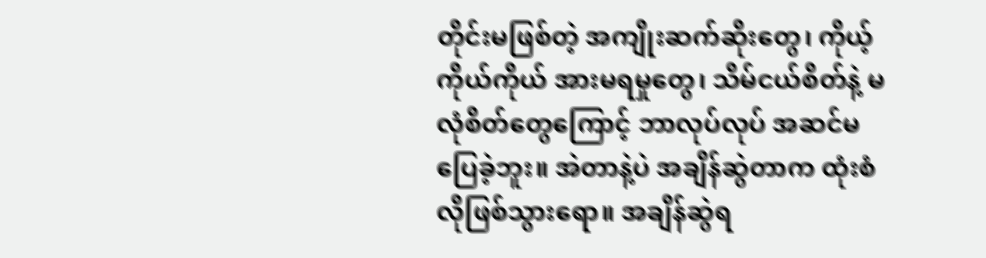တိုင်းမဖြစ်တဲ့ အကျိုးဆက်ဆိုးတွေ၊ ကိုယ့်ကိုယ်ကိုယ် အားမရမှုတွေ၊ သိမ်ငယ်စိတ်နဲ့ မလုံစိတ်တွေကြောင့် ဘာလုပ်လုပ် အဆင်မပြေခဲ့ဘူး။ အဲတာနဲ့ပဲ အချိန်ဆွဲတာက ထုံးစံလိုဖြစ်သွားရော။ အချိန်ဆွဲရ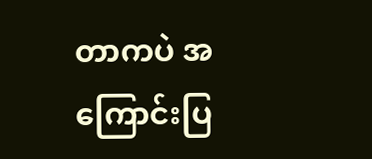တာကပဲ အကြောင်းပြ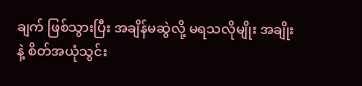ချက် ဖြစ်သွားပြီး အချိန်မဆွဲလို့ မရသလိုမျိုး အချိုးနဲ့ စိတ်အယုံသွင်း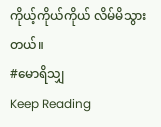ကိုယ့်ကိုယ်ကိုယ် လိမ်မိသွားတယ်။
#မောရိသျှ
Keep Reading